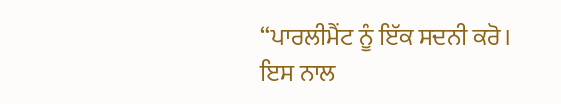“ਪਾਰਲੀਮੈਂਟ ਨੂੰ ਇੱਕ ਸਦਨੀ ਕਰੋ। ਇਸ ਨਾਲ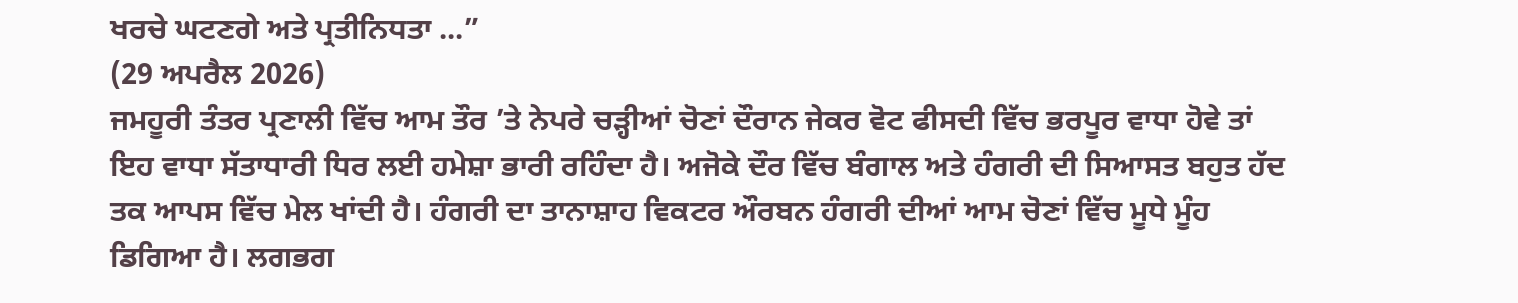ਖਰਚੇ ਘਟਣਗੇ ਅਤੇ ਪ੍ਰਤੀਨਿਧਤਾ ...”
(29 ਅਪਰੈਲ 2026)
ਜਮਹੂਰੀ ਤੰਤਰ ਪ੍ਰਣਾਲੀ ਵਿੱਚ ਆਮ ਤੌਰ ’ਤੇ ਨੇਪਰੇ ਚੜ੍ਹੀਆਂ ਚੋਣਾਂ ਦੌਰਾਨ ਜੇਕਰ ਵੋਟ ਫੀਸਦੀ ਵਿੱਚ ਭਰਪੂਰ ਵਾਧਾ ਹੋਵੇ ਤਾਂ ਇਹ ਵਾਧਾ ਸੱਤਾਧਾਰੀ ਧਿਰ ਲਈ ਹਮੇਸ਼ਾ ਭਾਰੀ ਰਹਿੰਦਾ ਹੈ। ਅਜੋਕੇ ਦੌਰ ਵਿੱਚ ਬੰਗਾਲ ਅਤੇ ਹੰਗਰੀ ਦੀ ਸਿਆਸਤ ਬਹੁਤ ਹੱਦ ਤਕ ਆਪਸ ਵਿੱਚ ਮੇਲ ਖਾਂਦੀ ਹੈ। ਹੰਗਰੀ ਦਾ ਤਾਨਾਸ਼ਾਹ ਵਿਕਟਰ ਔਰਬਨ ਹੰਗਰੀ ਦੀਆਂ ਆਮ ਚੋਣਾਂ ਵਿੱਚ ਮੂਧੇ ਮੂੰਹ ਡਿਗਿਆ ਹੈ। ਲਗਭਗ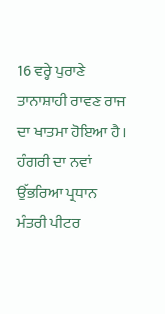16 ਵਰ੍ਹੇ ਪੁਰਾਣੇ ਤਾਨਾਸ਼ਾਹੀ ਰਾਵਣ ਰਾਜ ਦਾ ਖਾਤਮਾ ਹੋਇਆ ਹੈ। ਹੰਗਰੀ ਦਾ ਨਵਾਂ ਉੱਭਰਿਆ ਪ੍ਰਧਾਨ ਮੰਤਰੀ ਪੀਟਰ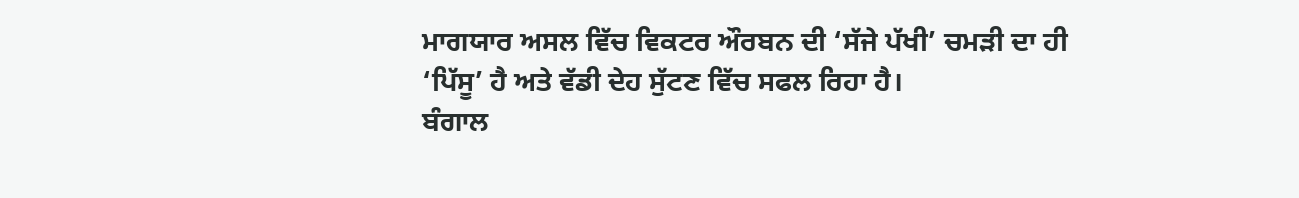ਮਾਗਯਾਰ ਅਸਲ ਵਿੱਚ ਵਿਕਟਰ ਔਰਬਨ ਦੀ ‘ਸੱਜੇ ਪੱਖੀ’ ਚਮੜੀ ਦਾ ਹੀ ‘ਪਿੱਸੂ’ ਹੈ ਅਤੇ ਵੱਡੀ ਦੇਹ ਸੁੱਟਣ ਵਿੱਚ ਸਫਲ ਰਿਹਾ ਹੈ।
ਬੰਗਾਲ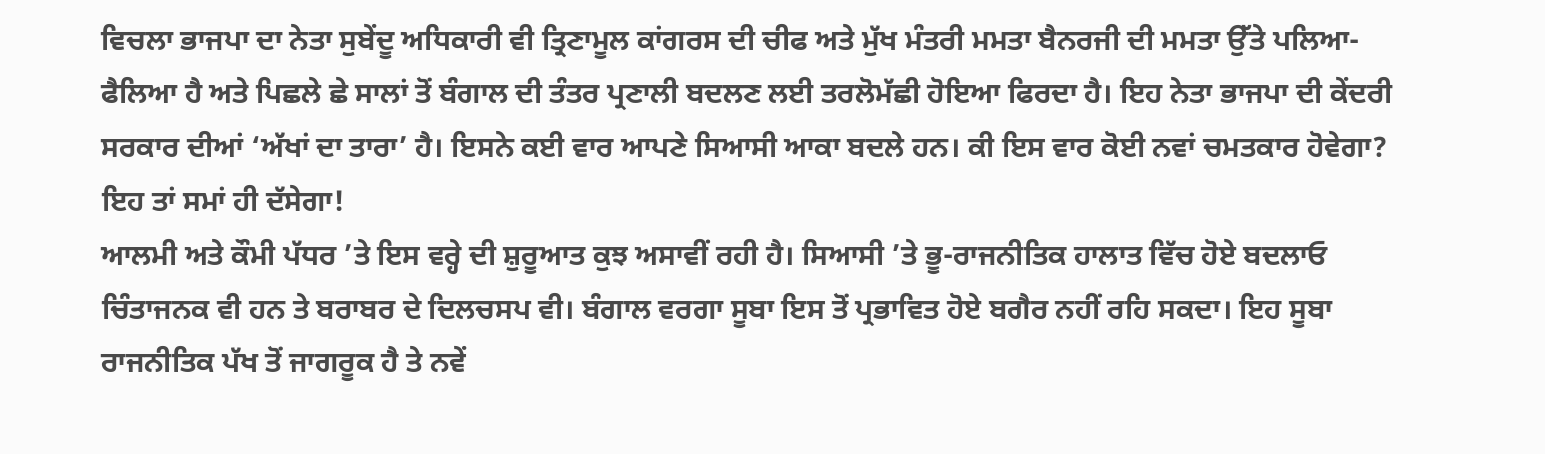ਵਿਚਲਾ ਭਾਜਪਾ ਦਾ ਨੇਤਾ ਸੁਬੇਂਦੂ ਅਧਿਕਾਰੀ ਵੀ ਤ੍ਰਿਣਾਮੂਲ ਕਾਂਗਰਸ ਦੀ ਚੀਫ ਅਤੇ ਮੁੱਖ ਮੰਤਰੀ ਮਮਤਾ ਬੈਨਰਜੀ ਦੀ ਮਮਤਾ ਉੱਤੇ ਪਲਿਆ-ਫੈਲਿਆ ਹੈ ਅਤੇ ਪਿਛਲੇ ਛੇ ਸਾਲਾਂ ਤੋਂ ਬੰਗਾਲ ਦੀ ਤੰਤਰ ਪ੍ਰਣਾਲੀ ਬਦਲਣ ਲਈ ਤਰਲੋਮੱਛੀ ਹੋਇਆ ਫਿਰਦਾ ਹੈ। ਇਹ ਨੇਤਾ ਭਾਜਪਾ ਦੀ ਕੇਂਦਰੀ ਸਰਕਾਰ ਦੀਆਂ ‘ਅੱਖਾਂ ਦਾ ਤਾਰਾ’ ਹੈ। ਇਸਨੇ ਕਈ ਵਾਰ ਆਪਣੇ ਸਿਆਸੀ ਆਕਾ ਬਦਲੇ ਹਨ। ਕੀ ਇਸ ਵਾਰ ਕੋਈ ਨਵਾਂ ਚਮਤਕਾਰ ਹੋਵੇਗਾ? ਇਹ ਤਾਂ ਸਮਾਂ ਹੀ ਦੱਸੇਗਾ!
ਆਲਮੀ ਅਤੇ ਕੌਮੀ ਪੱਧਰ ’ਤੇ ਇਸ ਵਰ੍ਹੇ ਦੀ ਸ਼ੁਰੂਆਤ ਕੁਝ ਅਸਾਵੀਂ ਰਹੀ ਹੈ। ਸਿਆਸੀ ’ਤੇ ਭੂ-ਰਾਜਨੀਤਿਕ ਹਾਲਾਤ ਵਿੱਚ ਹੋਏ ਬਦਲਾਓ ਚਿੰਤਾਜਨਕ ਵੀ ਹਨ ਤੇ ਬਰਾਬਰ ਦੇ ਦਿਲਚਸਪ ਵੀ। ਬੰਗਾਲ ਵਰਗਾ ਸੂਬਾ ਇਸ ਤੋਂ ਪ੍ਰਭਾਵਿਤ ਹੋਏ ਬਗੈਰ ਨਹੀਂ ਰਹਿ ਸਕਦਾ। ਇਹ ਸੂਬਾ ਰਾਜਨੀਤਿਕ ਪੱਖ ਤੋਂ ਜਾਗਰੂਕ ਹੈ ਤੇ ਨਵੇਂ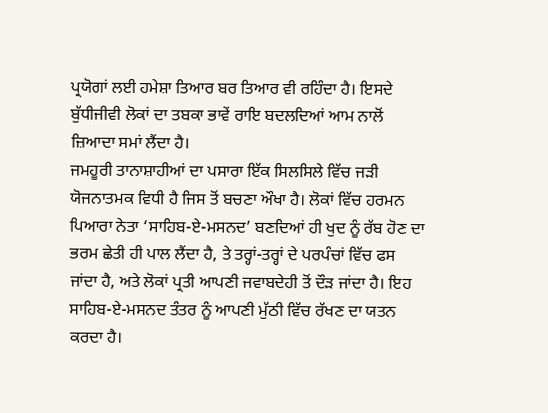ਪ੍ਰਯੋਗਾਂ ਲਈ ਹਮੇਸ਼ਾ ਤਿਆਰ ਬਰ ਤਿਆਰ ਵੀ ਰਹਿੰਦਾ ਹੈ। ਇਸਦੇ ਬੁੱਧੀਜੀਵੀ ਲੋਕਾਂ ਦਾ ਤਬਕਾ ਭਾਵੇਂ ਰਾਇ ਬਦਲਦਿਆਂ ਆਮ ਨਾਲੋਂ ਜ਼ਿਆਦਾ ਸਮਾਂ ਲੈਂਦਾ ਹੈ।
ਜਮਹੂਰੀ ਤਾਨਾਸ਼ਾਹੀਆਂ ਦਾ ਪਸਾਰਾ ਇੱਕ ਸਿਲਸਿਲੇ ਵਿੱਚ ਜੜੀ ਯੋਜਨਾਤਮਕ ਵਿਧੀ ਹੈ ਜਿਸ ਤੋਂ ਬਚਣਾ ਔਖਾ ਹੈ। ਲੋਕਾਂ ਵਿੱਚ ਹਰਮਨ ਪਿਆਰਾ ਨੇਤਾ ‘ਸਾਹਿਬ-ਏ-ਮਸਨਦ’ ਬਣਦਿਆਂ ਹੀ ਖੁਦ ਨੂੰ ਰੱਬ ਹੋਣ ਦਾ ਭਰਮ ਛੇਤੀ ਹੀ ਪਾਲ ਲੈਂਦਾ ਹੈ, ਤੇ ਤਰ੍ਹਾਂ-ਤਰ੍ਹਾਂ ਦੇ ਪਰਪੰਚਾਂ ਵਿੱਚ ਫਸ ਜਾਂਦਾ ਹੈ, ਅਤੇ ਲੋਕਾਂ ਪ੍ਰਤੀ ਆਪਣੀ ਜਵਾਬਦੇਹੀ ਤੋਂ ਦੌੜ ਜਾਂਦਾ ਹੈ। ਇਹ ਸਾਹਿਬ-ਏ-ਮਸਨਦ ਤੰਤਰ ਨੂੰ ਆਪਣੀ ਮੁੱਠੀ ਵਿੱਚ ਰੱਖਣ ਦਾ ਯਤਨ ਕਰਦਾ ਹੈ।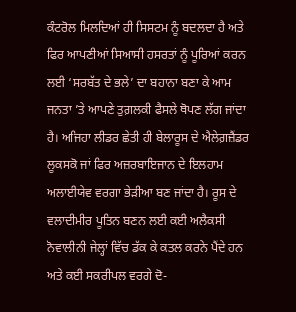ਕੰਟਰੋਲ ਮਿਲਦਿਆਂ ਹੀ ਸਿਸਟਮ ਨੂੰ ਬਦਲਦਾ ਹੈ ਅਤੇ ਫਿਰ ਆਪਣੀਆਂ ਸਿਆਸੀ ਹਸਰਤਾਂ ਨੂੰ ਪੂਰਿਆਂ ਕਰਨ ਲਈ ‘ਸਰਬੱਤ ਦੇ ਭਲੇ’ ਦਾ ਬਹਾਨਾ ਬਣਾ ਕੇ ਆਮ ਜਨਤਾ ’ਤੇ ਆਪਣੇ ਤੁਗ਼ਲਕੀ ਫੈਸਲੇ ਥੋਪਣ ਲੱਗ ਜਾਂਦਾ ਹੈ। ਅਜਿਹਾ ਲੀਡਰ ਛੇਤੀ ਹੀ ਬੇਲਾਰੂਸ ਦੇ ਐਲੇਗ਼ਜ਼ੈਂਡਰ ਲੂਕਸਕੋ ਜਾਂ ਫਿਰ ਅਜ਼ਰਬਾਇਜਾਨ ਦੇ ਇਲਹਾਮ ਅਲਾਈਯੇਵ ਵਰਗਾ ਭੇੜੀਆ ਬਣ ਜਾਂਦਾ ਹੈ। ਰੂਸ ਦੇ ਵਲਾਦੀਮੀਰ ਪੂਤਿਨ ਬਣਨ ਲਈ ਕਈ ਅਲੈਕਸੀ ਨੋਵਾਲੀਨੀ ਜੇਲ੍ਹਾਂ ਵਿੱਚ ਡੱਕ ਕੇ ਕਤਲ ਕਰਨੇ ਪੈਂਦੇ ਹਨ ਅਤੇ ਕਈ ਸਕਰੀਪਲ ਵਰਗੇ ਦੋ-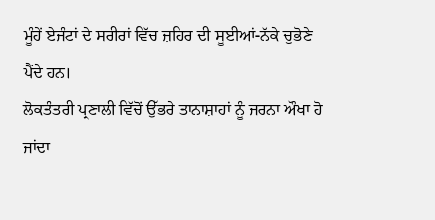ਮੂੰਹੇਂ ਏਜੰਟਾਂ ਦੇ ਸਰੀਰਾਂ ਵਿੱਚ ਜ਼ਹਿਰ ਦੀ ਸੂਈਆਂ-ਨੱਕੇ ਚੁਭੋਣੇ ਪੈਂਦੇ ਹਨ।
ਲੋਕਤੰਤਰੀ ਪ੍ਰਣਾਲੀ ਵਿੱਚੋਂ ਉੱਭਰੇ ਤਾਨਾਸ਼ਾਹਾਂ ਨੂੰ ਜਰਨਾ ਔਖਾ ਹੋ ਜਾਂਦਾ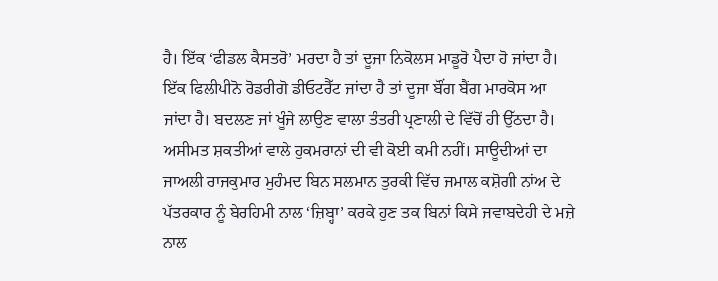ਹੈ। ਇੱਕ ‘ਫੀਡਲ ਕੈਸਤਰੋ’ ਮਰਦਾ ਹੈ ਤਾਂ ਦੂਜਾ ਨਿਕੋਲਸ ਮਾਡੂਰੋ ਪੈਦਾ ਹੋ ਜਾਂਦਾ ਹੈ। ਇੱਕ ਫਿਲੀਪੀਨੋ ਰੋਡਰੀਗੋ ਡੀਓਟਰੈੱਟ ਜਾਂਦਾ ਹੈ ਤਾਂ ਦੂਜਾ ਬੌਂਗ ਬੈਂਗ ਮਾਰਕੋਸ ਆ ਜਾਂਦਾ ਹੈ। ਬਦਲਣ ਜਾਂ ਖੂੰਜੇ ਲਾਉਣ ਵਾਲਾ ਤੰਤਰੀ ਪ੍ਰਣਾਲੀ ਦੇ ਵਿੱਚੋਂ ਹੀ ਉੱਠਦਾ ਹੈ।
ਅਸੀਮਤ ਸ਼ਕਤੀਆਂ ਵਾਲੇ ਹੁਕਮਰਾਨਾਂ ਦੀ ਵੀ ਕੋਈ ਕਮੀ ਨਹੀਂ। ਸਾਊਦੀਆਂ ਦਾ ਜਾਅਲੀ ਰਾਜਕੁਮਾਰ ਮੁਹੰਮਦ ਬਿਨ ਸਲਮਾਨ ਤੁਰਕੀ ਵਿੱਚ ਜਮਾਲ ਕਸ਼ੋਗੀ ਨਾਂਅ ਦੇ ਪੱਤਰਕਾਰ ਨੂੰ ਬੇਰਹਿਮੀ ਨਾਲ ‘ਜ਼ਿਬ੍ਹਾ’ ਕਰਕੇ ਹੁਣ ਤਕ ਬਿਨਾਂ ਕਿਸੇ ਜਵਾਬਦੇਹੀ ਦੇ ਮਜ਼ੇ ਨਾਲ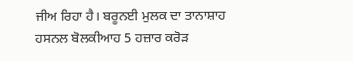ਜੀਅ ਰਿਹਾ ਹੈ। ਬਰੂਨਈ ਮੁਲਕ ਦਾ ਤਾਨਾਸ਼ਾਹ ਹਸਨਲ ਬੋਲਕੀਆਹ 5 ਹਜ਼ਾਰ ਕਰੋੜ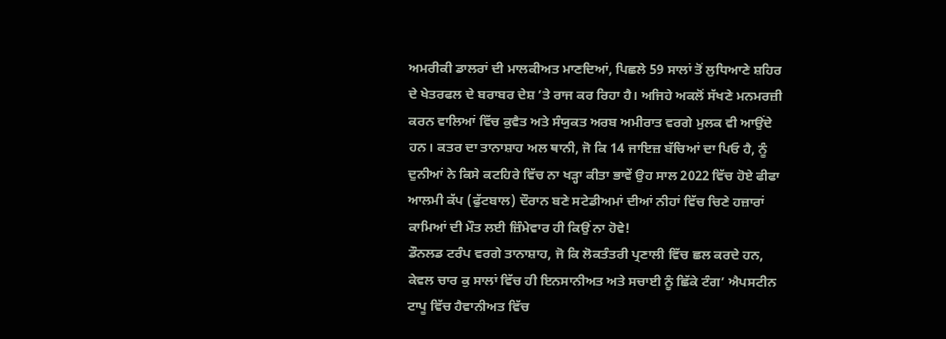ਅਮਰੀਕੀ ਡਾਲਰਾਂ ਦੀ ਮਾਲਕੀਅਤ ਮਾਣਦਿਆਂ, ਪਿਛਲੇ 59 ਸਾਲਾਂ ਤੋਂ ਲੁਧਿਆਣੇ ਸ਼ਹਿਰ ਦੇ ਖੇਤਰਫਲ ਦੇ ਬਰਾਬਰ ਦੇਸ਼ ’ਤੇ ਰਾਜ ਕਰ ਰਿਹਾ ਹੈ। ਅਜਿਹੇ ਅਕਲੋਂ ਸੱਖਣੇ ਮਨਮਰਜ਼ੀ ਕਰਨ ਵਾਲਿਆਂ ਵਿੱਚ ਕੁਵੈਤ ਅਤੇ ਸੰਯੁਕਤ ਅਰਬ ਅਮੀਰਾਤ ਵਰਗੇ ਮੁਲਕ ਵੀ ਆਉਂਦੇ ਹਨ। ਕਤਰ ਦਾ ਤਾਨਾਸ਼ਾਹ ਅਲ ਥਾਨੀ, ਜੋ ਕਿ 14 ਜਾਇਜ਼ ਬੱਚਿਆਂ ਦਾ ਪਿਓ ਹੈ, ਨੂੰ ਦੁਨੀਆਂ ਨੇ ਕਿਸੇ ਕਟਹਿਰੇ ਵਿੱਚ ਨਾ ਖੜ੍ਹਾ ਕੀਤਾ ਭਾਵੇਂ ਉਹ ਸਾਲ 2022 ਵਿੱਚ ਹੋਏ ਫੀਫਾ ਆਲਮੀ ਕੱਪ (ਫੁੱਟਬਾਲ) ਦੌਰਾਨ ਬਣੇ ਸਟੇਡੀਅਮਾਂ ਦੀਆਂ ਨੀਹਾਂ ਵਿੱਚ ਚਿਣੇ ਹਜ਼ਾਰਾਂ ਕਾਮਿਆਂ ਦੀ ਮੌਤ ਲਈ ਜ਼ਿੰਮੇਵਾਰ ਹੀ ਕਿਉਂ ਨਾ ਹੋਵੇ!
ਡੌਨਲਡ ਟਰੰਪ ਵਰਗੇ ਤਾਨਾਸ਼ਾਹ, ਜੋ ਕਿ ਲੋਕਤੰਤਰੀ ਪ੍ਰਣਾਲੀ ਵਿੱਚ ਛਲ ਕਰਦੇ ਹਨ, ਕੇਵਲ ਚਾਰ ਕੁ ਸਾਲਾਂ ਵਿੱਚ ਹੀ ਇਨਸਾਨੀਅਤ ਅਤੇ ਸਚਾਈ ਨੂੰ ਛਿੱਕੇ ਟੰਗ’ ਐਪਸਟੀਨ ਟਾਪੂ ਵਿੱਚ ਹੈਵਾਨੀਅਤ ਵਿੱਚ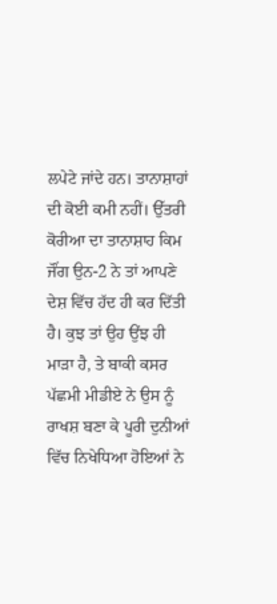ਲਪੇਟੇ ਜਾਂਦੇ ਹਨ। ਤਾਨਾਸ਼ਾਹਾਂ ਦੀ ਕੋਈ ਕਮੀ ਨਹੀਂ। ਉੱਤਰੀ ਕੋਰੀਆ ਦਾ ਤਾਨਾਸ਼ਾਹ ਕਿਮ ਜੌਂਗ ਉਨ-2 ਨੇ ਤਾਂ ਆਪਣੇ ਦੇਸ਼ ਵਿੱਚ ਹੱਦ ਹੀ ਕਰ ਦਿੱਤੀ ਹੈ। ਕੁਝ ਤਾਂ ਉਹ ਉਂਝ ਹੀ ਮਾੜਾ ਹੈ, ਤੇ ਬਾਕੀ ਕਸਰ ਪੱਛਮੀ ਮੀਡੀਏ ਨੇ ਉਸ ਨੂੰ ਰਾਖਸ਼ ਬਣਾ ਕੇ ਪੂਰੀ ਦੁਨੀਆਂ ਵਿੱਚ ਨਿਖੇਧਿਆ ਹੋਇਆਂ ਨੇ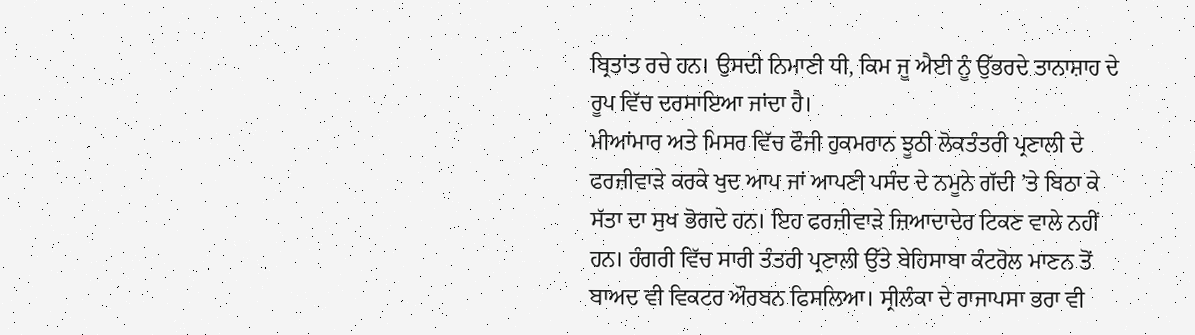ਬ੍ਰਿਤਾਂਤ ਰਚੇ ਹਨ। ਉਸਦੀ ਨਿਮਾਣੀ ਧੀ, ਕਿਮ ਜੂ ਐਈ ਨੂੰ ਉੱਭਰਦੇ ਤਾਨਾਸ਼ਾਹ ਦੇ ਰੂਪ ਵਿੱਚ ਦਰਸਾਇਆ ਜਾਂਦਾ ਹੈ।
ਮੀਆਂਮਾਰ ਅਤੇ ਮਿਸਰ ਵਿੱਚ ਫੌਜੀ ਹੁਕਮਰਾਨ ਝੂਠੀ ਲੋਕਤੰਤਰੀ ਪ੍ਰਣਾਲੀ ਦੇ ਫਰਜ਼ੀਵਾੜੇ ਕਰਕੇ ਖੁਦ ਆਪ ਜਾਂ ਆਪਣੀ ਪਸੰਦ ਦੇ ਨਮੂਨੇ ਗੱਦੀ ’ਤੇ ਬਿਠਾ ਕੇ ਸੱਤਾ ਦਾ ਸੁਖ ਭੋਗਦੇ ਹਨ। ਇਹ ਫਰਜ਼ੀਵਾੜੇ ਜ਼ਿਆਦਾਦੇਰ ਟਿਕਣ ਵਾਲੇ ਨਹੀਂ ਹਨ। ਹੰਗਰੀ ਵਿੱਚ ਸਾਰੀ ਤੰਤਰੀ ਪ੍ਰਣਾਲੀ ਉੱਤੇ ਬੇਹਿਸਾਬਾ ਕੰਟਰੋਲ ਮਾਣਨ ਤੋਂ ਬਾਅਦ ਵੀ ਵਿਕਟਰ ਔਰਬਨ ਫਿਸਲਿਆ। ਸ੍ਰੀਲੰਕਾ ਦੇ ਰਾਜਾਪਸਾ ਭਰਾ ਵੀ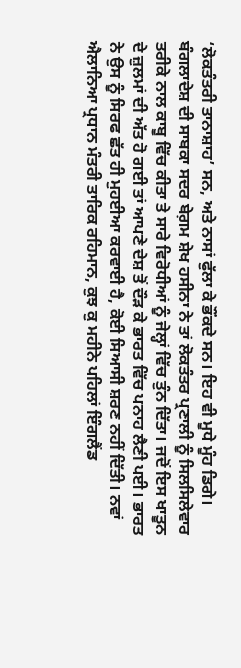‘ਲੋਕਤੰਤਰੀ ਤਾਨਾਸ਼ਾਹ’ ਸਨ, ਅਤੇ ਨਾਸਾਂ ਫੁੱਲਾ ਕੇ ਭੌਂਕਦੇ ਸਨ। ਇਹ ਵੀ ਮੂਧੇ ਮੂੰਹ ਡਿਗੇ। ਬੰਗਲਾਦੇਸ਼ ਦੀ ਸਾਬਕਾ ਸਦਰ ਬੇਗ਼ਮ ਸ਼ੇਖ ਹਸੀਨਾ ਨੇ ਤਾਂ ਲੋਕਤੰਤਰ ਪ੍ਰਣਾਲੀ ਨੂੰ ਸਿਲਸਿਲੇਵਾਰ ਤਰੀਕੇ ਨਾਲ ਕਾਬੂ ਵਿੱਚ ਕੀਤਾ ਤੇ ਸਾਰੇ ਵਿਰੋਧੀਆਂ ਨੂੰ ਜੇਲ੍ਹਾਂ ਵਿੱਚ ਤੁੰਨ ਦਿੱਤਾ। ਜਦੋਂ ਇਸ ਖਾਤੂਨ ਦੇ ਜ਼ੁਲਮਾਂ ਦੀ ਅੱਤ ਹੋ ਗਈ ਤਾਂ ਆਪਣੇ ਦੇਸ਼ ਤੋਂ ਦੌੜ ਕੇ ਭਾਰਤ ਵਿੱਚ ਪਨਾਹ ਲੈਣੀ ਪਈ। ਭਾਰਤ ਨੇ ਉਸ ਨੂੰ ਸਿਰਫ ਛੱਤ ਹੀ ਮੁਹਈਆ ਕਰਵਾਈ ਹੈ, ਕੋਈ ਸਿਆਸੀ ਸ਼ਰਣ ਨਹੀਂ ਦਿੱਤੀ। ਨਵਾਂ ਐਲਾਨਿਆ ਪ੍ਰਧਾਨ ਮੰਤਰੀ ਤਾਰਿਕ ਰਹਿਮਾਨ, ਕੁਝ ਕੁ ਮਹੀਨੇ ਪਹਿਲਾਂ ਇੰਗਲੈਂਡ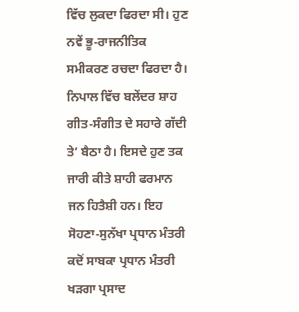ਵਿੱਚ ਲੁਕਦਾ ਫਿਰਦਾ ਸੀ। ਹੁਣ ਨਵੇਂ ਭੂ-ਰਾਜਨੀਤਿਕ ਸਮੀਕਰਣ ਰਚਦਾ ਫਿਰਦਾ ਹੈ। ਨਿਪਾਲ ਵਿੱਚ ਬਲੇਂਦਰ ਸ਼ਾਹ ਗੀਤ-ਸੰਗੀਤ ਦੇ ਸਹਾਰੇ ਗੱਦੀ ਤੇ’ ਬੈਠਾ ਹੈ। ਇਸਦੇ ਹੁਣ ਤਕ ਜਾਰੀ ਕੀਤੇ ਸ਼ਾਹੀ ਫਰਮਾਨ ਜਨ ਹਿਤੈਸ਼ੀ ਹਨ। ਇਹ ਸੋਹਣਾ-ਸੁਨੱਖਾ ਪ੍ਰਧਾਨ ਮੰਤਰੀ ਕਦੋਂ ਸਾਬਕਾ ਪ੍ਰਧਾਨ ਮੰਤਰੀ ਖੜਗਾ ਪ੍ਰਸਾਦ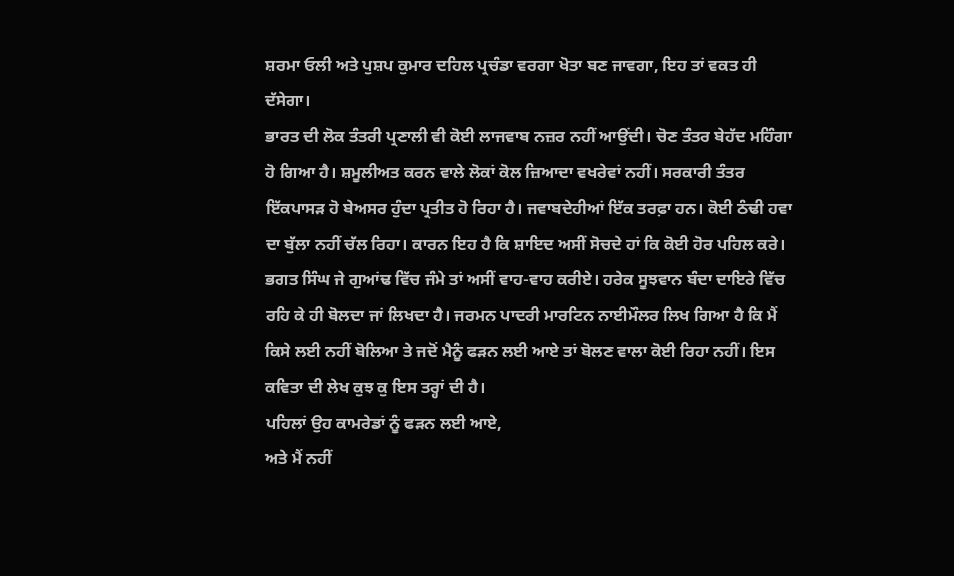ਸ਼ਰਮਾ ਓਲੀ ਅਤੇ ਪੁਸ਼ਪ ਕੁਮਾਰ ਦਹਿਲ ਪ੍ਰਚੰਡਾ ਵਰਗਾ ਖੋਤਾ ਬਣ ਜਾਵਗਾ, ਇਹ ਤਾਂ ਵਕਤ ਹੀ ਦੱਸੇਗਾ।
ਭਾਰਤ ਦੀ ਲੋਕ ਤੰਤਰੀ ਪ੍ਰਣਾਲੀ ਵੀ ਕੋਈ ਲਾਜਵਾਬ ਨਜ਼ਰ ਨਹੀਂ ਆਉਂਦੀ। ਚੋਣ ਤੰਤਰ ਬੇਹੱਦ ਮਹਿੰਗਾ ਹੋ ਗਿਆ ਹੈ। ਸ਼ਮੂਲੀਅਤ ਕਰਨ ਵਾਲੇ ਲੋਕਾਂ ਕੋਲ ਜ਼ਿਆਦਾ ਵਖਰੇਵਾਂ ਨਹੀਂ। ਸਰਕਾਰੀ ਤੰਤਰ ਇੱਕਪਾਸੜ ਹੋ ਬੇਅਸਰ ਹੁੰਦਾ ਪ੍ਰਤੀਤ ਹੋ ਰਿਹਾ ਹੈ। ਜਵਾਬਦੇਹੀਆਂ ਇੱਕ ਤਰਫ਼ਾ ਹਨ। ਕੋਈ ਠੰਢੀ ਹਵਾ ਦਾ ਬੁੱਲਾ ਨਹੀਂ ਚੱਲ ਰਿਹਾ। ਕਾਰਨ ਇਹ ਹੈ ਕਿ ਸ਼ਾਇਦ ਅਸੀਂ ਸੋਚਦੇ ਹਾਂ ਕਿ ਕੋਈ ਹੋਰ ਪਹਿਲ ਕਰੇ। ਭਗਤ ਸਿੰਘ ਜੇ ਗੁਆਂਢ ਵਿੱਚ ਜੰਮੇ ਤਾਂ ਅਸੀਂ ਵਾਹ-ਵਾਹ ਕਰੀਏ। ਹਰੇਕ ਸੂਝਵਾਨ ਬੰਦਾ ਦਾਇਰੇ ਵਿੱਚ ਰਹਿ ਕੇ ਹੀ ਬੋਲਦਾ ਜਾਂ ਲਿਖਦਾ ਹੈ। ਜਰਮਨ ਪਾਦਰੀ ਮਾਰਟਿਨ ਨਾਈਮੌਲਰ ਲਿਖ ਗਿਆ ਹੈ ਕਿ ਮੈਂ ਕਿਸੇ ਲਈ ਨਹੀਂ ਬੋਲਿਆ ਤੇ ਜਦੋਂ ਮੈਨੂੰ ਫੜਨ ਲਈ ਆਏ ਤਾਂ ਬੋਲਣ ਵਾਲਾ ਕੋਈ ਰਿਹਾ ਨਹੀਂ। ਇਸ ਕਵਿਤਾ ਦੀ ਲੇਖ ਕੁਝ ਕੁ ਇਸ ਤਰ੍ਹਾਂ ਦੀ ਹੈ।
ਪਹਿਲਾਂ ਉਹ ਕਾਮਰੇਡਾਂ ਨੂੰ ਫੜਨ ਲਈ ਆਏ,
ਅਤੇ ਮੈਂ ਨਹੀਂ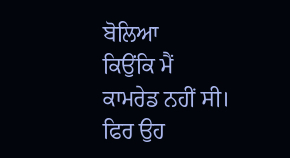ਬੋਲਿਆ
ਕਿਉਂਕਿ ਮੈਂ ਕਾਮਰੇਡ ਨਹੀਂ ਸੀ।
ਫਿਰ ਉਹ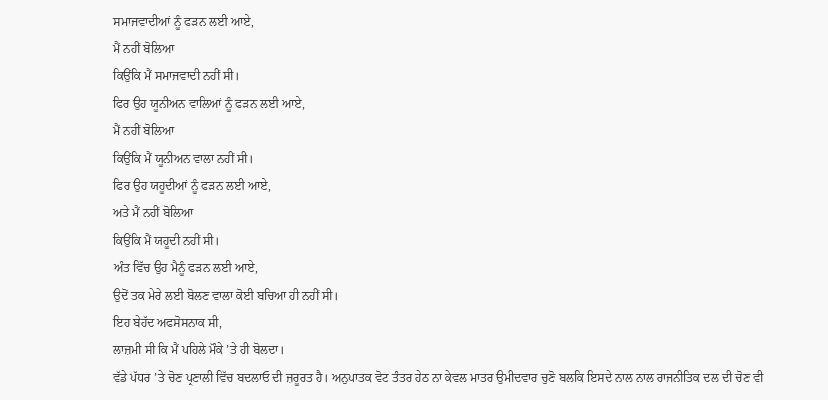ਸਮਾਜਵਾਦੀਆਂ ਨੂੰ ਫੜਨ ਲਈ ਆਏ,
ਮੈਂ ਨਹੀਂ ਬੋਲਿਆ
ਕਿਉਂਕਿ ਮੈਂ ਸਮਾਜਵਾਦੀ ਨਹੀਂ ਸੀ।
ਫਿਰ ਉਹ ਯੂਨੀਅਨ ਵਾਲਿਆਂ ਨੂੰ ਫੜਨ ਲਈ ਆਏ,
ਮੈਂ ਨਹੀਂ ਬੋਲਿਆ
ਕਿਉਂਕਿ ਮੈਂ ਯੂਨੀਅਨ ਵਾਲਾ ਨਹੀਂ ਸੀ।
ਫਿਰ ਉਹ ਯਹੂਦੀਆਂ ਨੂੰ ਫੜਨ ਲਈ ਆਏ,
ਅਤੇ ਮੈਂ ਨਹੀਂ ਬੋਲਿਆ
ਕਿਉਂਕਿ ਮੈਂ ਯਹੂਦੀ ਨਹੀਂ ਸੀ।
ਅੰਤ ਵਿੱਚ ਉਹ ਮੈਨੂੰ ਫੜਨ ਲਈ ਆਏ,
ਉਦੋਂ ਤਕ ਮੇਰੇ ਲਈ ਬੋਲਣ ਵਾਲਾ ਕੋਈ ਬਚਿਆ ਹੀ ਨਹੀਂ ਸੀ।
ਇਹ ਬੇਹੱਦ ਅਫਸੋਸਨਾਕ ਸੀ,
ਲਾਜ਼ਮੀ ਸੀ ਕਿ ਮੈਂ ਪਹਿਲੇ ਮੌਕੇ ’ਤੇ ਹੀ ਬੋਲਦਾ।
ਵੱਡੇ ਪੱਧਰ ’ਤੇ ਚੋਣ ਪ੍ਰਣਾਲੀ ਵਿੱਚ ਬਦਲਾਓ ਦੀ ਜ਼ਰੂਰਤ ਹੈ। ਅਨੁਪਾਤਕ ਵੋਟ ਤੰਤਰ ਹੇਠ ਨਾ ਕੇਵਲ ਮਾਤਰ ਉਮੀਦਵਾਰ ਚੁਣੋ ਬਲਕਿ ਇਸਦੇ ਨਾਲ ਨਾਲ ਰਾਜਨੀਤਿਕ ਦਲ ਦੀ ਚੋਣ ਵੀ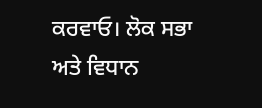ਕਰਵਾਓ। ਲੋਕ ਸਭਾ ਅਤੇ ਵਿਧਾਨ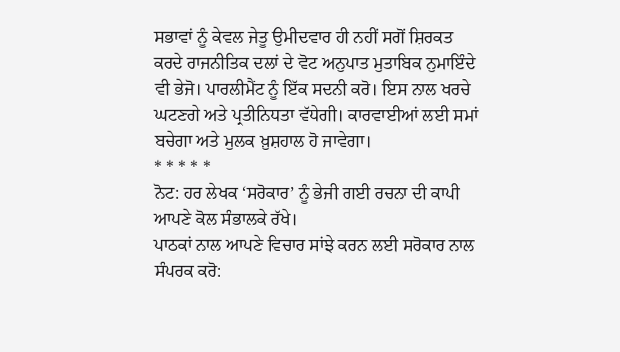ਸਭਾਵਾਂ ਨੂੰ ਕੇਵਲ ਜੇਤੂ ਉਮੀਦਵਾਰ ਹੀ ਨਹੀਂ ਸਗੋਂ ਸ਼ਿਰਕਤ ਕਰਦੇ ਰਾਜਨੀਤਿਕ ਦਲਾਂ ਦੇ ਵੋਟ ਅਨੁਪਾਤ ਮੁਤਾਬਿਕ ਨੁਮਾਇੰਦੇ ਵੀ ਭੇਜੋ। ਪਾਰਲੀਮੈਂਟ ਨੂੰ ਇੱਕ ਸਦਨੀ ਕਰੋ। ਇਸ ਨਾਲ ਖਰਚੇ ਘਟਣਗੇ ਅਤੇ ਪ੍ਰਤੀਨਿਧਤਾ ਵੱਧੇਗੀ। ਕਾਰਵਾਈਆਂ ਲਈ ਸਮਾਂ ਬਚੇਗਾ ਅਤੇ ਮੁਲਕ ਖ਼ੁਸ਼ਹਾਲ ਹੋ ਜਾਵੇਗਾ।
* * * * *
ਨੋਟ: ਹਰ ਲੇਖਕ ‘ਸਰੋਕਾਰ’ ਨੂੰ ਭੇਜੀ ਗਈ ਰਚਨਾ ਦੀ ਕਾਪੀ ਆਪਣੇ ਕੋਲ ਸੰਭਾਲਕੇ ਰੱਖੇ।
ਪਾਠਕਾਂ ਨਾਲ ਆਪਣੇ ਵਿਚਾਰ ਸਾਂਝੇ ਕਰਨ ਲਈ ਸਰੋਕਾਰ ਨਾਲ ਸੰਪਰਕ ਕਰੋ: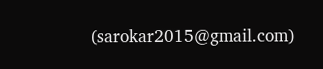(sarokar2015@gmail.com)